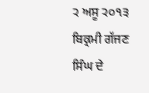੨ ਅਸੂ ੨੦੧੩ ਬਿਕ੍ਰਮੀ ਗੱਜਣ ਸਿੰਘ ਦੇ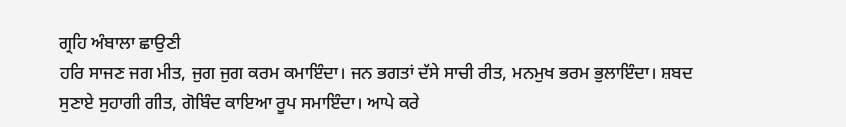ਗ੍ਰਹਿ ਅੰਬਾਲਾ ਛਾਉਣੀ
ਹਰਿ ਸਾਜਣ ਜਗ ਮੀਤ, ਜੁਗ ਜੁਗ ਕਰਮ ਕਮਾਇੰਦਾ। ਜਨ ਭਗਤਾਂ ਦੱਸੇ ਸਾਚੀ ਰੀਤ, ਮਨਮੁਖ ਭਰਮ ਭੁਲਾਇੰਦਾ। ਸ਼ਬਦ ਸੁਣਾਏ ਸੁਹਾਗੀ ਗੀਤ, ਗੋਬਿੰਦ ਕਾਇਆ ਰੂਪ ਸਮਾਇੰਦਾ। ਆਪੇ ਕਰੇ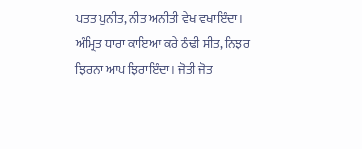ਪਤਤ ਪੁਨੀਤ, ਨੀਤ ਅਨੀਤੀ ਵੇਖ ਵਖਾਇੰਦਾ। ਅੰਮ੍ਰਿਤ ਧਾਰਾ ਕਾਇਆ ਕਰੇ ਠੰਢੀ ਸੀਤ, ਨਿਝਰ ਝਿਰਨਾ ਆਪ ਝਿਰਾਇੰਦਾ। ਜੋਤੀ ਜੋਤ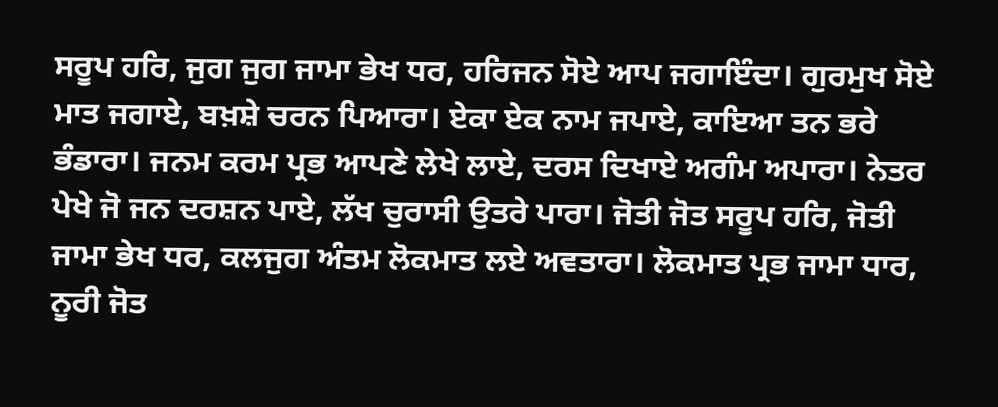ਸਰੂਪ ਹਰਿ, ਜੁਗ ਜੁਗ ਜਾਮਾ ਭੇਖ ਧਰ, ਹਰਿਜਨ ਸੋਏ ਆਪ ਜਗਾਇੰਦਾ। ਗੁਰਮੁਖ ਸੋਏ ਮਾਤ ਜਗਾਏ, ਬਖ਼ਸ਼ੇ ਚਰਨ ਪਿਆਰਾ। ਏਕਾ ਏਕ ਨਾਮ ਜਪਾਏ, ਕਾਇਆ ਤਨ ਭਰੇ ਭੰਡਾਰਾ। ਜਨਮ ਕਰਮ ਪ੍ਰਭ ਆਪਣੇ ਲੇਖੇ ਲਾਏ, ਦਰਸ ਦਿਖਾਏ ਅਗੰਮ ਅਪਾਰਾ। ਨੇਤਰ ਪੇਖੇ ਜੋ ਜਨ ਦਰਸ਼ਨ ਪਾਏ, ਲੱਖ ਚੁਰਾਸੀ ਉਤਰੇ ਪਾਰਾ। ਜੋਤੀ ਜੋਤ ਸਰੂਪ ਹਰਿ, ਜੋਤੀ ਜਾਮਾ ਭੇਖ ਧਰ, ਕਲਜੁਗ ਅੰਤਮ ਲੋਕਮਾਤ ਲਏ ਅਵਤਾਰਾ। ਲੋਕਮਾਤ ਪ੍ਰਭ ਜਾਮਾ ਧਾਰ, ਨੂਰੀ ਜੋਤ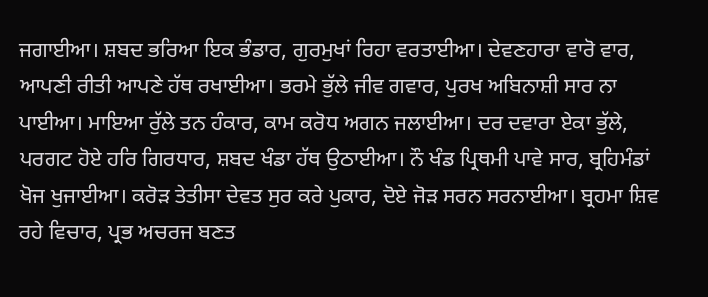ਜਗਾਈਆ। ਸ਼ਬਦ ਭਰਿਆ ਇਕ ਭੰਡਾਰ, ਗੁਰਮੁਖਾਂ ਰਿਹਾ ਵਰਤਾਈਆ। ਦੇਵਣਹਾਰਾ ਵਾਰੋ ਵਾਰ, ਆਪਣੀ ਰੀਤੀ ਆਪਣੇ ਹੱਥ ਰਖਾਈਆ। ਭਰਮੇ ਭੁੱਲੇ ਜੀਵ ਗਵਾਰ, ਪੁਰਖ ਅਬਿਨਾਸ਼ੀ ਸਾਰ ਨਾ ਪਾਈਆ। ਮਾਇਆ ਰੁੱਲੇ ਤਨ ਹੰਕਾਰ, ਕਾਮ ਕਰੋਧ ਅਗਨ ਜਲਾਈਆ। ਦਰ ਦਵਾਰਾ ਏਕਾ ਭੁੱਲੇ, ਪਰਗਟ ਹੋਏ ਹਰਿ ਗਿਰਧਾਰ, ਸ਼ਬਦ ਖੰਡਾ ਹੱਥ ਉਠਾਈਆ। ਨੌ ਖੰਡ ਪ੍ਰਿਥਮੀ ਪਾਵੇ ਸਾਰ, ਬ੍ਰਹਿਮੰਡਾਂ ਖੋਜ ਖੁਜਾਈਆ। ਕਰੋੜ ਤੇਤੀਸਾ ਦੇਵਤ ਸੁਰ ਕਰੇ ਪੁਕਾਰ, ਦੋਏ ਜੋੜ ਸਰਨ ਸਰਨਾਈਆ। ਬ੍ਰਹਮਾ ਸ਼ਿਵ ਰਹੇ ਵਿਚਾਰ, ਪ੍ਰਭ ਅਚਰਜ ਬਣਤ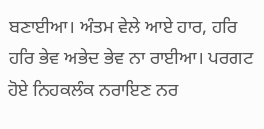ਬਣਾਈਆ। ਅੰਤਮ ਵੇਲੇ ਆਏ ਹਾਰ, ਹਰਿ ਹਰਿ ਭੇਵ ਅਭੇਦ ਭੇਵ ਨਾ ਰਾਈਆ। ਪਰਗਟ ਹੋਏ ਨਿਹਕਲੰਕ ਨਰਾਇਣ ਨਰ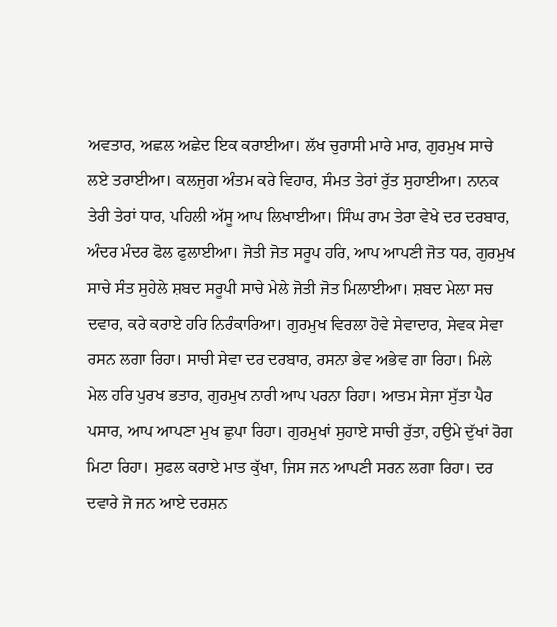ਅਵਤਾਰ, ਅਛਲ ਅਛੇਦ ਇਕ ਕਰਾਈਆ। ਲੱਖ ਚੁਰਾਸੀ ਮਾਰੇ ਮਾਰ, ਗੁਰਮੁਖ ਸਾਚੇ ਲਏ ਤਰਾਈਆ। ਕਲਜੁਗ ਅੰਤਮ ਕਰੇ ਵਿਹਾਰ, ਸੰਮਤ ਤੇਰਾਂ ਰੁੱਤ ਸੁਹਾਈਆ। ਨਾਨਕ ਤੇਰੀ ਤੇਰਾਂ ਧਾਰ, ਪਹਿਲੀ ਅੱਸੂ ਆਪ ਲਿਖਾਈਆ। ਸਿੰਘ ਰਾਮ ਤੇਰਾ ਵੇਖੇ ਦਰ ਦਰਬਾਰ, ਅੰਦਰ ਮੰਦਰ ਫੋਲ ਫੁਲਾਈਆ। ਜੋਤੀ ਜੋਤ ਸਰੂਪ ਹਰਿ, ਆਪ ਆਪਣੀ ਜੋਤ ਧਰ, ਗੁਰਮੁਖ ਸਾਚੇ ਸੰਤ ਸੁਹੇਲੇ ਸ਼ਬਦ ਸਰੂਪੀ ਸਾਚੇ ਮੇਲੇ ਜੋਤੀ ਜੋਤ ਮਿਲਾਈਆ। ਸ਼ਬਦ ਮੇਲਾ ਸਚ ਦਵਾਰ, ਕਰੇ ਕਰਾਏ ਹਰਿ ਨਿਰੰਕਾਰਿਆ। ਗੁਰਮੁਖ ਵਿਰਲਾ ਹੋਵੇ ਸੇਵਾਦਾਰ, ਸੇਵਕ ਸੇਵਾ ਰਸਨ ਲਗਾ ਰਿਹਾ। ਸਾਚੀ ਸੇਵਾ ਦਰ ਦਰਬਾਰ, ਰਸਨਾ ਭੇਵ ਅਭੇਵ ਗਾ ਰਿਹਾ। ਮਿਲੇ ਮੇਲ ਹਰਿ ਪੁਰਖ ਭਤਾਰ, ਗੁਰਮੁਖ ਨਾਰੀ ਆਪ ਪਰਨਾ ਰਿਹਾ। ਆਤਮ ਸੇਜਾ ਸੁੱਤਾ ਪੈਰ ਪਸਾਰ, ਆਪ ਆਪਣਾ ਮੁਖ ਛੁਪਾ ਰਿਹਾ। ਗੁਰਮੁਖਾਂ ਸੁਹਾਏ ਸਾਚੀ ਰੁੱਤਾ, ਹਉਮੇ ਦੁੱਖਾਂ ਰੋਗ ਮਿਟਾ ਰਿਹਾ। ਸੁਫਲ ਕਰਾਏ ਮਾਤ ਕੁੱਖਾ, ਜਿਸ ਜਨ ਆਪਣੀ ਸਰਨ ਲਗਾ ਰਿਹਾ। ਦਰ ਦਵਾਰੇ ਜੋ ਜਨ ਆਏ ਦਰਸ਼ਨ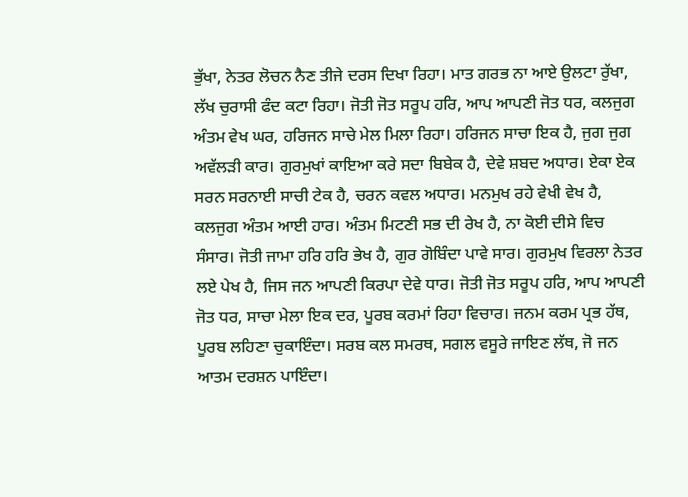ਭੁੱਖਾ, ਨੇਤਰ ਲੋਚਨ ਨੈਣ ਤੀਜੇ ਦਰਸ ਦਿਖਾ ਰਿਹਾ। ਮਾਤ ਗਰਭ ਨਾ ਆਏ ਉਲਟਾ ਰੁੱਖਾ, ਲੱਖ ਚੁਰਾਸੀ ਫੰਦ ਕਟਾ ਰਿਹਾ। ਜੋਤੀ ਜੋਤ ਸਰੂਪ ਹਰਿ, ਆਪ ਆਪਣੀ ਜੋਤ ਧਰ, ਕਲਜੁਗ ਅੰਤਮ ਵੇਖ ਘਰ, ਹਰਿਜਨ ਸਾਚੇ ਮੇਲ ਮਿਲਾ ਰਿਹਾ। ਹਰਿਜਨ ਸਾਚਾ ਇਕ ਹੈ, ਜੁਗ ਜੁਗ ਅਵੱਲੜੀ ਕਾਰ। ਗੁਰਮੁਖਾਂ ਕਾਇਆ ਕਰੇ ਸਦਾ ਬਿਬੇਕ ਹੈ, ਦੇਵੇ ਸ਼ਬਦ ਅਧਾਰ। ਏਕਾ ਏਕ ਸਰਨ ਸਰਨਾਈ ਸਾਚੀ ਟੇਕ ਹੈ, ਚਰਨ ਕਵਲ ਅਧਾਰ। ਮਨਮੁਖ ਰਹੇ ਵੇਖੀ ਵੇਖ ਹੈ, ਕਲਜੁਗ ਅੰਤਮ ਆਈ ਹਾਰ। ਅੰਤਮ ਮਿਟਣੀ ਸਭ ਦੀ ਰੇਖ ਹੈ, ਨਾ ਕੋਈ ਦੀਸੇ ਵਿਚ ਸੰਸਾਰ। ਜੋਤੀ ਜਾਮਾ ਹਰਿ ਹਰਿ ਭੇਖ ਹੈ, ਗੁਰ ਗੋਬਿੰਦਾ ਪਾਵੇ ਸਾਰ। ਗੁਰਮੁਖ ਵਿਰਲਾ ਨੇਤਰ ਲਏ ਪੇਖ ਹੈ, ਜਿਸ ਜਨ ਆਪਣੀ ਕਿਰਪਾ ਦੇਵੇ ਧਾਰ। ਜੋਤੀ ਜੋਤ ਸਰੂਪ ਹਰਿ, ਆਪ ਆਪਣੀ ਜੋਤ ਧਰ, ਸਾਚਾ ਮੇਲਾ ਇਕ ਦਰ, ਪੂਰਬ ਕਰਮਾਂ ਰਿਹਾ ਵਿਚਾਰ। ਜਨਮ ਕਰਮ ਪ੍ਰਭ ਹੱਥ, ਪੂਰਬ ਲਹਿਣਾ ਚੁਕਾਇੰਦਾ। ਸਰਬ ਕਲ ਸਮਰਥ, ਸਗਲ ਵਸੂਰੇ ਜਾਇਣ ਲੱਥ, ਜੋ ਜਨ ਆਤਮ ਦਰਸ਼ਨ ਪਾਇੰਦਾ।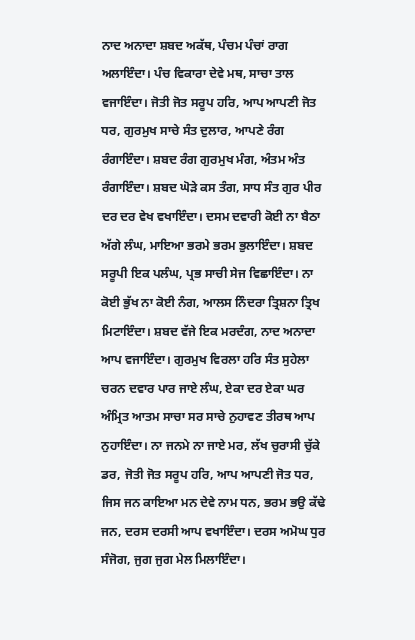ਨਾਦ ਅਨਾਦਾ ਸ਼ਬਦ ਅਕੱਥ, ਪੰਚਮ ਪੰਚਾਂ ਰਾਗ ਅਲਾਇੰਦਾ। ਪੰਚ ਵਿਕਾਰਾ ਦੇਵੇ ਮਥ, ਸਾਚਾ ਤਾਲ ਵਜਾਇੰਦਾ। ਜੋਤੀ ਜੋਤ ਸਰੂਪ ਹਰਿ, ਆਪ ਆਪਣੀ ਜੋਤ ਧਰ, ਗੁਰਮੁਖ ਸਾਚੇ ਸੰਤ ਦੁਲਾਰ, ਆਪਣੇ ਰੰਗ ਰੰਗਾਇੰਦਾ। ਸ਼ਬਦ ਰੰਗ ਗੁਰਮੁਖ ਮੰਗ, ਅੰਤਮ ਅੰਤ ਰੰਗਾਇੰਦਾ। ਸ਼ਬਦ ਘੋੜੇ ਕਸ ਤੰਗ, ਸਾਧ ਸੰਤ ਗੁਰ ਪੀਰ ਦਰ ਦਰ ਵੇਖ ਵਖਾਇੰਦਾ। ਦਸਮ ਦਵਾਰੀ ਕੋਈ ਨਾ ਬੈਠਾ ਅੱਗੇ ਲੰਘ, ਮਾਇਆ ਭਰਮੇ ਭਰਮ ਭੁਲਾਇੰਦਾ। ਸ਼ਬਦ ਸਰੂਪੀ ਇਕ ਪਲੰਘ, ਪ੍ਰਭ ਸਾਚੀ ਸੇਜ ਵਿਛਾਇੰਦਾ। ਨਾ ਕੋਈ ਭੁੱਖ ਨਾ ਕੋਈ ਨੰਗ, ਆਲਸ ਨਿੰਦਰਾ ਤ੍ਰਿਸ਼ਨਾ ਤ੍ਰਿਖ ਮਿਟਾਇੰਦਾ। ਸ਼ਬਦ ਵੱਜੇ ਇਕ ਮਰਦੰਗ, ਨਾਦ ਅਨਾਦਾ ਆਪ ਵਜਾਇੰਦਾ। ਗੁਰਮੁਖ ਵਿਰਲਾ ਹਰਿ ਸੰਤ ਸੁਹੇਲਾ ਚਰਨ ਦਵਾਰ ਪਾਰ ਜਾਏ ਲੰਘ, ਏਕਾ ਦਰ ਏਕਾ ਘਰ ਅੰਮ੍ਰਿਤ ਆਤਮ ਸਾਚਾ ਸਰ ਸਾਚੇ ਨੁਹਾਵਣ ਤੀਰਥ ਆਪ ਨੁਹਾਇੰਦਾ। ਨਾ ਜਨਮੇ ਨਾ ਜਾਏ ਮਰ, ਲੱਖ ਚੁਰਾਸੀ ਚੁੱਕੇ ਡਰ, ਜੋਤੀ ਜੋਤ ਸਰੂਪ ਹਰਿ, ਆਪ ਆਪਣੀ ਜੋਤ ਧਰ, ਜਿਸ ਜਨ ਕਾਇਆ ਮਨ ਦੇਵੇ ਨਾਮ ਧਨ, ਭਰਮ ਭਉ ਕੱਢੇ ਜਨ, ਦਰਸ ਦਰਸੀ ਆਪ ਵਖਾਇੰਦਾ। ਦਰਸ ਅਮੋਘ ਧੁਰ ਸੰਜੋਗ, ਜੁਗ ਜੁਗ ਮੇਲ ਮਿਲਾਇੰਦਾ।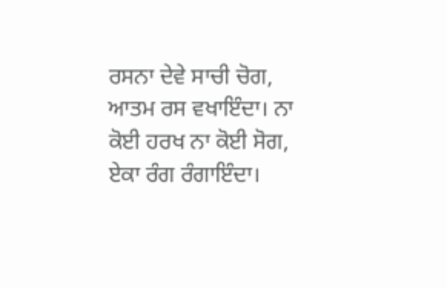ਰਸਨਾ ਦੇਵੇ ਸਾਚੀ ਚੋਗ, ਆਤਮ ਰਸ ਵਖਾਇੰਦਾ। ਨਾ ਕੋਈ ਹਰਖ ਨਾ ਕੋਈ ਸੋਗ, ਏਕਾ ਰੰਗ ਰੰਗਾਇੰਦਾ।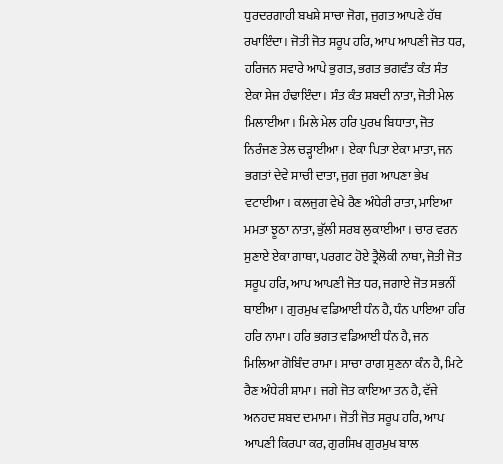ਧੁਰਦਰਗਾਹੀ ਬਖਸ਼ੇ ਸਾਚਾ ਜੋਗ, ਜੁਗਤ ਆਪਣੇ ਹੱਥ ਰਖਾਇੰਦਾ। ਜੋਤੀ ਜੋਤ ਸਰੂਪ ਹਰਿ, ਆਪ ਆਪਣੀ ਜੋਤ ਧਰ, ਹਰਿਜਨ ਸਵਾਰੇ ਆਪੇ ਭੁਗਤ, ਭਗਤ ਭਗਵੰਤ ਕੰਤ ਸੰਤ ਏਕਾ ਸੇਜ ਹੰਢਾਇੰਦਾ। ਸੰਤ ਕੰਤ ਸ਼ਬਦੀ ਨਾਤਾ, ਜੋਤੀ ਮੇਲ ਮਿਲਾਈਆ। ਮਿਲੇ ਮੇਲ ਹਰਿ ਪੁਰਖ ਬਿਧਾਤਾ, ਜੋਤ ਨਿਰੰਜਣ ਤੇਲ ਚੜ੍ਹਾਈਆ। ਏਕਾ ਪਿਤਾ ਏਕਾ ਮਾਤਾ, ਜਨ ਭਗਤਾਂ ਦੇਵੇ ਸਾਚੀ ਦਾਤਾ, ਜੁਗ ਜੁਗ ਆਪਣਾ ਭੇਖ ਵਟਾਈਆ। ਕਲਜੁਗ ਵੇਖੇ ਰੈਣ ਅੰਧੇਰੀ ਰਾਤਾ, ਮਾਇਆ ਮਮਤਾ ਝੂਠਾ ਨਾਤਾ, ਭੁੱਲੀ ਸਰਬ ਲੁਕਾਈਆ। ਚਾਰ ਵਰਨ ਸੁਣਾਏ ਏਕਾ ਗਾਥਾ, ਪਰਗਟ ਹੋਏ ਤ੍ਰੈਲੋਕੀ ਨਾਥਾ, ਜੋਤੀ ਜੋਤ ਸਰੂਪ ਹਰਿ, ਆਪ ਆਪਣੀ ਜੋਤ ਧਰ, ਜਗਾਏ ਜੋਤ ਸਭਨੀਂ ਥਾਈਂਆ। ਗੁਰਮੁਖ ਵਡਿਆਈ ਧੰਨ ਹੈ, ਧੰਨ ਪਾਇਆ ਹਰਿ ਹਰਿ ਨਾਮਾ। ਹਰਿ ਭਗਤ ਵਡਿਆਈ ਧੰਨ ਹੈ, ਜਨ ਮਿਲਿਆ ਗੋਬਿੰਦ ਰਾਮਾ। ਸਾਚਾ ਰਾਗ ਸੁਣਨਾ ਕੰਨ ਹੈ, ਮਿਟੇ ਰੈਣ ਅੰਧੇਰੀ ਸ਼ਾਮਾ। ਜਗੇ ਜੋਤ ਕਾਇਆ ਤਨ ਹੈ, ਵੱਜੇ ਅਨਹਦ ਸ਼ਬਦ ਦਮਾਮਾ। ਜੋਤੀ ਜੋਤ ਸਰੂਪ ਹਰਿ, ਆਪ ਆਪਣੀ ਕਿਰਪਾ ਕਰ, ਗੁਰਸਿਖ ਗੁਰਮੁਖ ਬਾਲ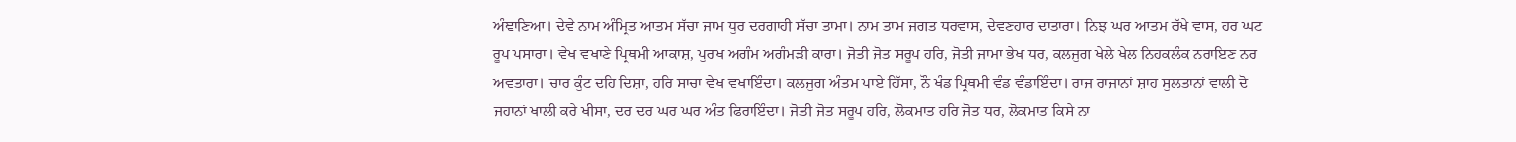ਅੰਞਾਣਿਆ। ਦੇਵੇ ਨਾਮ ਅੰਮ੍ਰਿਤ ਆਤਮ ਸੱਚਾ ਜਾਮ ਧੁਰ ਦਰਗਾਹੀ ਸੱਚਾ ਤਾਮਾ। ਨਾਮ ਤਾਮ ਜਗਤ ਧਰਵਾਸ, ਦੇਵਣਹਾਰ ਦਾਤਾਰਾ। ਨਿਝ ਘਰ ਆਤਮ ਰੱਖੇ ਵਾਸ, ਹਰ ਘਟ ਰੂਪ ਪਸਾਰਾ। ਵੇਖ ਵਖਾਣੇ ਪ੍ਰਿਥਮੀ ਆਕਾਸ਼, ਪੁਰਖ ਅਗੰਮ ਅਗੰਮੜੀ ਕਾਰਾ। ਜੋਤੀ ਜੋਤ ਸਰੂਪ ਹਰਿ, ਜੋਤੀ ਜਾਮਾ ਭੇਖ ਧਰ, ਕਲਜੁਗ ਖੇਲੇ ਖੇਲ ਨਿਹਕਲੰਕ ਨਰਾਇਣ ਨਰ ਅਵਤਾਰਾ। ਚਾਰ ਕੁੰਟ ਦਹਿ ਦਿਸ਼ਾ, ਹਰਿ ਸਾਚਾ ਵੇਖ ਵਖਾਇੰਦਾ। ਕਲਜੁਗ ਅੰਤਮ ਪਾਏ ਹਿੱਸਾ, ਨੌ ਖੰਡ ਪ੍ਰਿਥਮੀ ਵੰਡ ਵੰਡਾਇੰਦਾ। ਰਾਜ ਰਾਜਾਨਾਂ ਸ਼ਾਹ ਸੁਲਤਾਨਾਂ ਵਾਲੀ ਦੋ ਜਹਾਨਾਂ ਖਾਲੀ ਕਰੇ ਖੀਸਾ, ਦਰ ਦਰ ਘਰ ਘਰ ਅੰਤ ਫਿਰਾਇੰਦਾ। ਜੋਤੀ ਜੋਤ ਸਰੂਪ ਹਰਿ, ਲੋਕਮਾਤ ਹਰਿ ਜੋਤ ਧਰ, ਲੋਕਮਾਤ ਕਿਸੇ ਨਾ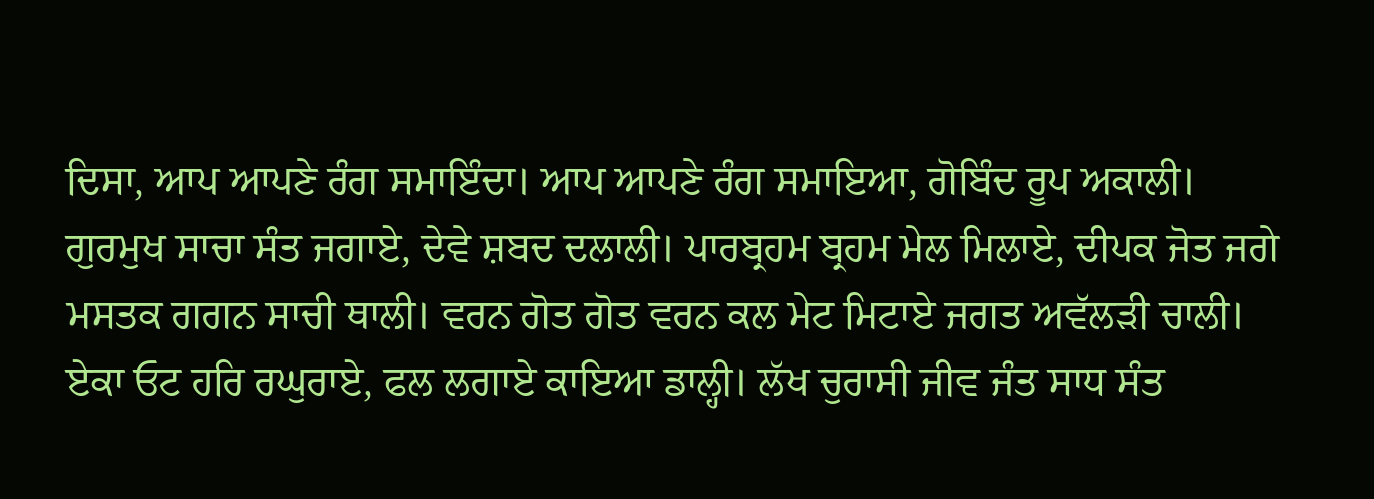ਦਿਸਾ, ਆਪ ਆਪਣੇ ਰੰਗ ਸਮਾਇੰਦਾ। ਆਪ ਆਪਣੇ ਰੰਗ ਸਮਾਇਆ, ਗੋਬਿੰਦ ਰੂਪ ਅਕਾਲੀ। ਗੁਰਮੁਖ ਸਾਚਾ ਸੰਤ ਜਗਾਏ, ਦੇਵੇ ਸ਼ਬਦ ਦਲਾਲੀ। ਪਾਰਬ੍ਰਹਮ ਬ੍ਰਹਮ ਮੇਲ ਮਿਲਾਏ, ਦੀਪਕ ਜੋਤ ਜਗੇ ਮਸਤਕ ਗਗਨ ਸਾਚੀ ਥਾਲੀ। ਵਰਨ ਗੋਤ ਗੋਤ ਵਰਨ ਕਲ ਮੇਟ ਮਿਟਾਏ ਜਗਤ ਅਵੱਲੜੀ ਚਾਲੀ। ਏਕਾ ਓਟ ਹਰਿ ਰਘੁਰਾਏ, ਫਲ ਲਗਾਏ ਕਾਇਆ ਡਾਲ੍ਹੀ। ਲੱਖ ਚੁਰਾਸੀ ਜੀਵ ਜੰਤ ਸਾਧ ਸੰਤ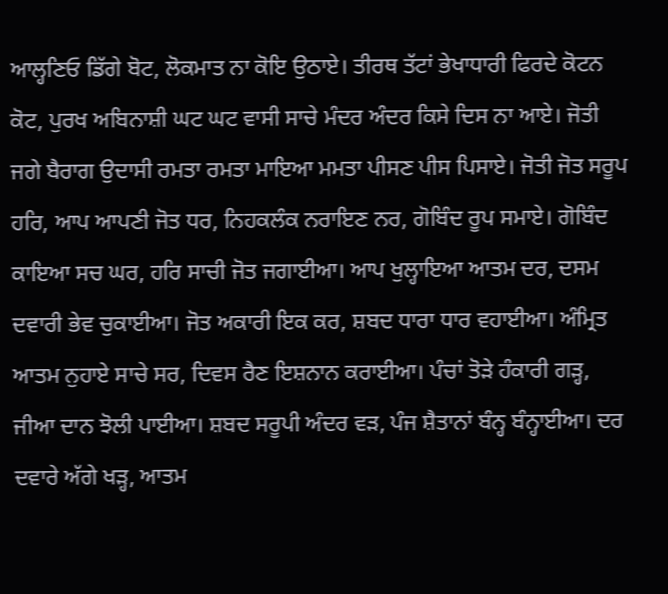ਆਲ੍ਹਣਿਓ ਡਿੱਗੇ ਬੋਟ, ਲੋਕਮਾਤ ਨਾ ਕੋਇ ਉਠਾਏ। ਤੀਰਥ ਤੱਟਾਂ ਭੇਖਾਧਾਰੀ ਫਿਰਦੇ ਕੋਟਨ ਕੋਟ, ਪੁਰਖ ਅਬਿਨਾਸ਼ੀ ਘਟ ਘਟ ਵਾਸੀ ਸਾਚੇ ਮੰਦਰ ਅੰਦਰ ਕਿਸੇ ਦਿਸ ਨਾ ਆਏ। ਜੋਤੀ ਜਗੇ ਬੈਰਾਗ ਉਦਾਸੀ ਰਮਤਾ ਰਮਤਾ ਮਾਇਆ ਮਮਤਾ ਪੀਸਣ ਪੀਸ ਪਿਸਾਏ। ਜੋਤੀ ਜੋਤ ਸਰੂਪ ਹਰਿ, ਆਪ ਆਪਣੀ ਜੋਤ ਧਰ, ਨਿਹਕਲੰਕ ਨਰਾਇਣ ਨਰ, ਗੋਬਿੰਦ ਰੂਪ ਸਮਾਏ। ਗੋਬਿੰਦ ਕਾਇਆ ਸਚ ਘਰ, ਹਰਿ ਸਾਚੀ ਜੋਤ ਜਗਾਈਆ। ਆਪ ਖੁਲ੍ਹਾਇਆ ਆਤਮ ਦਰ, ਦਸਮ ਦਵਾਰੀ ਭੇਵ ਚੁਕਾਈਆ। ਜੋਤ ਅਕਾਰੀ ਇਕ ਕਰ, ਸ਼ਬਦ ਧਾਰਾ ਧਾਰ ਵਹਾਈਆ। ਅੰਮ੍ਰਿਤ ਆਤਮ ਨੁਹਾਏ ਸਾਚੇ ਸਰ, ਦਿਵਸ ਰੈਣ ਇਸ਼ਨਾਨ ਕਰਾਈਆ। ਪੰਚਾਂ ਤੋੜੇ ਹੰਕਾਰੀ ਗੜ੍ਹ, ਜੀਆ ਦਾਨ ਝੋਲੀ ਪਾਈਆ। ਸ਼ਬਦ ਸਰੂਪੀ ਅੰਦਰ ਵੜ, ਪੰਜ ਸ਼ੈਤਾਨਾਂ ਬੰਨ੍ਹ ਬੰਨ੍ਹਾਈਆ। ਦਰ ਦਵਾਰੇ ਅੱਗੇ ਖੜ੍ਹ, ਆਤਮ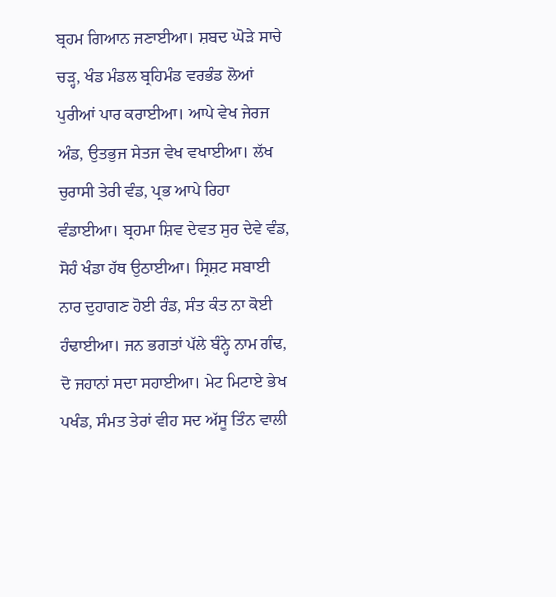ਬ੍ਰਹਮ ਗਿਆਨ ਜਣਾਈਆ। ਸ਼ਬਦ ਘੋੜੇ ਸਾਚੇ ਚੜ੍ਹ, ਖੰਡ ਮੰਡਲ ਬ੍ਰਹਿਮੰਡ ਵਰਭੰਡ ਲੋਆਂ ਪੁਰੀਆਂ ਪਾਰ ਕਰਾਈਆ। ਆਪੇ ਵੇਖ ਜੇਰਜ ਅੰਡ, ਉਤਭੁਜ ਸੇਤਜ ਵੇਖ ਵਖਾਈਆ। ਲੱਖ ਚੁਰਾਸੀ ਤੇਰੀ ਵੰਡ, ਪ੍ਰਭ ਆਪੇ ਰਿਹਾ ਵੰਡਾਈਆ। ਬ੍ਰਹਮਾ ਸ਼ਿਵ ਦੇਵਤ ਸੁਰ ਦੇਵੇ ਵੰਡ, ਸੋਹੰ ਖੰਡਾ ਹੱਥ ਉਠਾਈਆ। ਸ੍ਰਿਸ਼ਟ ਸਬਾਈ ਨਾਰ ਦੁਹਾਗਣ ਹੋਈ ਰੰਡ, ਸੰਤ ਕੰਤ ਨਾ ਕੋਈ ਹੰਢਾਈਆ। ਜਨ ਭਗਤਾਂ ਪੱਲੇ ਬੰਨ੍ਹੇ ਨਾਮ ਗੰਢ, ਦੋ ਜਹਾਨਾਂ ਸਦਾ ਸਹਾਈਆ। ਮੇਟ ਮਿਟਾਏ ਭੇਖ ਪਖੰਡ, ਸੰਮਤ ਤੇਰਾਂ ਵੀਹ ਸਦ ਅੱਸੂ ਤਿੰਨ ਵਾਲੀ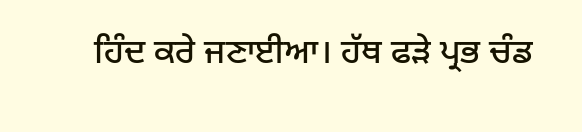ਹਿੰਦ ਕਰੇ ਜਣਾਈਆ। ਹੱਥ ਫੜੇ ਪ੍ਰਭ ਚੰਡ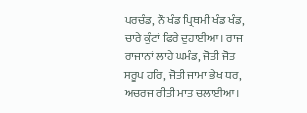ਪਰਚੰਡ, ਨੌ ਖੰਡ ਪ੍ਰਿਥਮੀ ਖੰਡ ਖੰਡ, ਚਾਰੇ ਕੁੰਟਾਂ ਫਿਰੇ ਦੁਹਾਈਆ। ਰਾਜ ਰਾਜਾਨਾਂ ਲਾਹੇ ਘਮੰਡ, ਜੋਤੀ ਜੋਤ ਸਰੂਪ ਹਰਿ, ਜੋਤੀ ਜਾਮਾ ਭੇਖ ਧਰ, ਅਚਰਜ ਰੀਤੀ ਮਾਤ ਚਲਾਈਆ।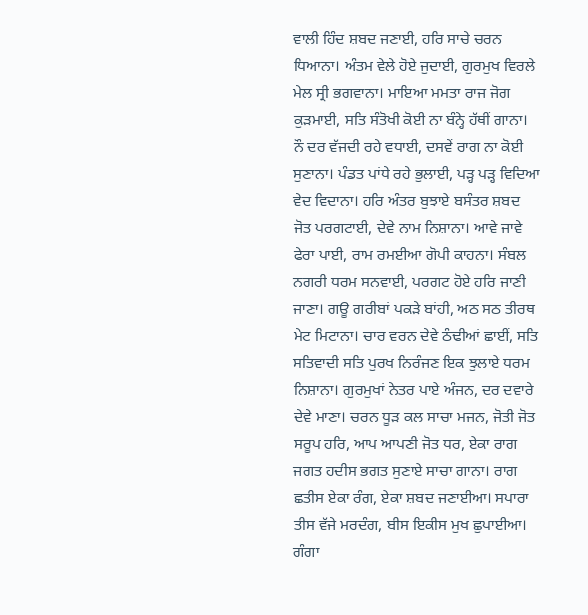ਵਾਲੀ ਹਿੰਦ ਸ਼ਬਦ ਜਣਾਈ, ਹਰਿ ਸਾਚੇ ਚਰਨ ਧਿਆਨਾ। ਅੰਤਮ ਵੇਲੇ ਹੋਏ ਜੁਦਾਈ, ਗੁਰਮੁਖ ਵਿਰਲੇ ਮੇਲ ਸ੍ਰੀ ਭਗਵਾਨਾ। ਮਾਇਆ ਮਮਤਾ ਰਾਜ ਜੋਗ ਕੁੜਮਾਈ, ਸਤਿ ਸੰਤੋਖੀ ਕੋਈ ਨਾ ਬੰਨ੍ਹੇ ਹੱਥੀਂ ਗਾਨਾ। ਨੌ ਦਰ ਵੱਜਦੀ ਰਹੇ ਵਧਾਈ, ਦਸਵੇਂ ਰਾਗ ਨਾ ਕੋਈ ਸੁਣਾਨਾ। ਪੰਡਤ ਪਾਂਧੇ ਰਹੇ ਭੁਲਾਈ, ਪੜ੍ਹ ਪੜ੍ਹ ਵਿਦਿਆ ਵੇਦ ਵਿਦਾਨਾ। ਹਰਿ ਅੰਤਰ ਬੁਝਾਏ ਬਸੰਤਰ ਸ਼ਬਦ ਜੋਤ ਪਰਗਟਾਈ, ਦੇਵੇ ਨਾਮ ਨਿਸ਼ਾਨਾ। ਆਵੇ ਜਾਵੇ ਫੇਰਾ ਪਾਈ, ਰਾਮ ਰਮਈਆ ਗੋਪੀ ਕਾਹਨਾ। ਸੰਬਲ ਨਗਰੀ ਧਰਮ ਸਨਵਾਈ, ਪਰਗਟ ਹੋਏ ਹਰਿ ਜਾਣੀ ਜਾਣਾ। ਗਊ ਗਰੀਬਾਂ ਪਕੜੇ ਬਾਂਹੀ, ਅਠ ਸਠ ਤੀਰਥ ਮੇਟ ਮਿਟਾਨਾ। ਚਾਰ ਵਰਨ ਦੇਵੇ ਠੰਢੀਆਂ ਛਾਈਂ, ਸਤਿ ਸਤਿਵਾਦੀ ਸਤਿ ਪੁਰਖ ਨਿਰੰਜਣ ਇਕ ਝੁਲਾਏ ਧਰਮ ਨਿਸ਼ਾਨਾ। ਗੁਰਮੁਖਾਂ ਨੇਤਰ ਪਾਏ ਅੰਜਨ, ਦਰ ਦਵਾਰੇ ਦੇਵੇ ਮਾਣਾ। ਚਰਨ ਧੂੜ ਕਲ ਸਾਚਾ ਮਜਨ, ਜੋਤੀ ਜੋਤ ਸਰੂਪ ਹਰਿ, ਆਪ ਆਪਣੀ ਜੋਤ ਧਰ, ਏਕਾ ਰਾਗ ਜਗਤ ਹਦੀਸ ਭਗਤ ਸੁਣਾਏ ਸਾਚਾ ਗਾਨਾ। ਰਾਗ ਛਤੀਸ ਏਕਾ ਰੰਗ, ਏਕਾ ਸ਼ਬਦ ਜਣਾਈਆ। ਸਪਾਰਾ ਤੀਸ ਵੱਜੇ ਮਰਦੰਗ, ਬੀਸ ਇਕੀਸ ਮੁਖ ਛੁਪਾਈਆ। ਗੰਗਾ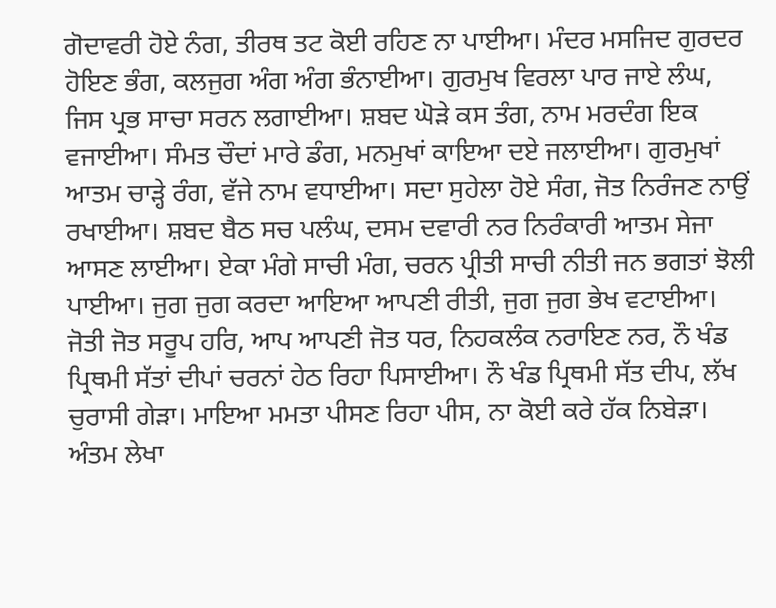ਗੋਦਾਵਰੀ ਹੋਏ ਨੰਗ, ਤੀਰਥ ਤਟ ਕੋਈ ਰਹਿਣ ਨਾ ਪਾਈਆ। ਮੰਦਰ ਮਸਜਿਦ ਗੁਰਦਰ ਹੋਇਣ ਭੰਗ, ਕਲਜੁਗ ਅੰਗ ਅੰਗ ਭੰਨਾਈਆ। ਗੁਰਮੁਖ ਵਿਰਲਾ ਪਾਰ ਜਾਏ ਲੰਘ, ਜਿਸ ਪ੍ਰਭ ਸਾਚਾ ਸਰਨ ਲਗਾਈਆ। ਸ਼ਬਦ ਘੋੜੇ ਕਸ ਤੰਗ, ਨਾਮ ਮਰਦੰਗ ਇਕ ਵਜਾਈਆ। ਸੰਮਤ ਚੌਦਾਂ ਮਾਰੇ ਡੰਗ, ਮਨਮੁਖਾਂ ਕਾਇਆ ਦਏ ਜਲਾਈਆ। ਗੁਰਮੁਖਾਂ ਆਤਮ ਚਾੜ੍ਹੇ ਰੰਗ, ਵੱਜੇ ਨਾਮ ਵਧਾਈਆ। ਸਦਾ ਸੁਹੇਲਾ ਹੋਏ ਸੰਗ, ਜੋਤ ਨਿਰੰਜਣ ਨਾਉਂ ਰਖਾਈਆ। ਸ਼ਬਦ ਬੈਠ ਸਚ ਪਲੰਘ, ਦਸਮ ਦਵਾਰੀ ਨਰ ਨਿਰੰਕਾਰੀ ਆਤਮ ਸੇਜਾ ਆਸਣ ਲਾਈਆ। ਏਕਾ ਮੰਗੇ ਸਾਚੀ ਮੰਗ, ਚਰਨ ਪ੍ਰੀਤੀ ਸਾਚੀ ਨੀਤੀ ਜਨ ਭਗਤਾਂ ਝੋਲੀ ਪਾਈਆ। ਜੁਗ ਜੁਗ ਕਰਦਾ ਆਇਆ ਆਪਣੀ ਰੀਤੀ, ਜੁਗ ਜੁਗ ਭੇਖ ਵਟਾਈਆ। ਜੋਤੀ ਜੋਤ ਸਰੂਪ ਹਰਿ, ਆਪ ਆਪਣੀ ਜੋਤ ਧਰ, ਨਿਹਕਲੰਕ ਨਰਾਇਣ ਨਰ, ਨੌ ਖੰਡ ਪ੍ਰਿਥਮੀ ਸੱਤਾਂ ਦੀਪਾਂ ਚਰਨਾਂ ਹੇਠ ਰਿਹਾ ਪਿਸਾਈਆ। ਨੌ ਖੰਡ ਪ੍ਰਿਥਮੀ ਸੱਤ ਦੀਪ, ਲੱਖ ਚੁਰਾਸੀ ਗੇੜਾ। ਮਾਇਆ ਮਮਤਾ ਪੀਸਣ ਰਿਹਾ ਪੀਸ, ਨਾ ਕੋਈ ਕਰੇ ਹੱਕ ਨਿਬੇੜਾ। ਅੰਤਮ ਲੇਖਾ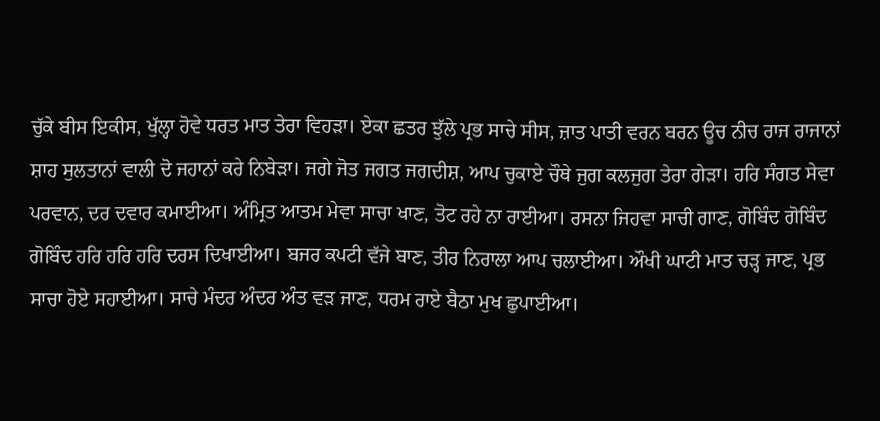ਚੁੱਕੇ ਬੀਸ ਇਕੀਸ, ਖੁੱਲ੍ਹਾ ਹੋਵੇ ਧਰਤ ਮਾਤ ਤੇਰਾ ਵਿਹੜਾ। ਏਕਾ ਛਤਰ ਝੁੱਲੇ ਪ੍ਰਭ ਸਾਚੇ ਸੀਸ, ਜ਼ਾਤ ਪਾਤੀ ਵਰਨ ਬਰਨ ਊਚ ਨੀਚ ਰਾਜ ਰਾਜਾਨਾਂ ਸ਼ਾਹ ਸੁਲਤਾਨਾਂ ਵਾਲੀ ਦੋ ਜਹਾਨਾਂ ਕਰੇ ਨਿਬੇੜਾ। ਜਗੇ ਜੋਤ ਜਗਤ ਜਗਦੀਸ਼, ਆਪ ਚੁਕਾਏ ਚੌਥੇ ਜੁਗ ਕਲਜੁਗ ਤੇਰਾ ਗੇੜਾ। ਹਰਿ ਸੰਗਤ ਸੇਵਾ ਪਰਵਾਨ, ਦਰ ਦਵਾਰ ਕਮਾਈਆ। ਅੰਮ੍ਰਿਤ ਆਤਮ ਮੇਵਾ ਸਾਚਾ ਖਾਣ, ਤੋਟ ਰਹੇ ਨਾ ਰਾਈਆ। ਰਸਨਾ ਜਿਹਵਾ ਸਾਚੀ ਗਾਣ, ਗੋਬਿੰਦ ਗੋਬਿੰਦ ਗੋਬਿੰਦ ਹਰਿ ਹਰਿ ਹਰਿ ਦਰਸ ਦਿਖਾਈਆ। ਬਜਰ ਕਪਟੀ ਵੱਜੇ ਬਾਣ, ਤੀਰ ਨਿਰਾਲਾ ਆਪ ਚਲਾਈਆ। ਔਖੀ ਘਾਟੀ ਮਾਤ ਚੜ੍ਹ ਜਾਣ, ਪ੍ਰਭ ਸਾਚਾ ਹੋਏ ਸਹਾਈਆ। ਸਾਚੇ ਮੰਦਰ ਅੰਦਰ ਅੰਤ ਵੜ ਜਾਣ, ਧਰਮ ਰਾਏ ਬੈਠਾ ਮੁਖ ਛੁਪਾਈਆ।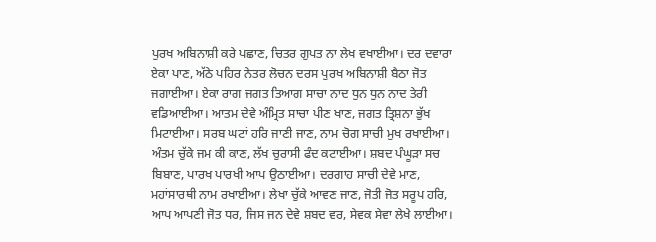ਪੁਰਖ ਅਬਿਨਾਸ਼ੀ ਕਰੇ ਪਛਾਣ, ਚਿਤਰ ਗੁਪਤ ਨਾ ਲੇਖ ਵਖਾਈਆ। ਦਰ ਦਵਾਰਾ ਏਕਾ ਪਾਣ, ਅੱਠੇ ਪਹਿਰ ਨੇਤਰ ਲੋਚਨ ਦਰਸ ਪੁਰਖ ਅਬਿਨਾਸ਼ੀ ਬੈਠਾ ਜੋਤ ਜਗਾਈਆ। ਏਕਾ ਰਾਗ ਜਗਤ ਤਿਆਗ ਸਾਚਾ ਨਾਦ ਧੁਨ ਧੁਨ ਨਾਦ ਤੇਰੀ ਵਡਿਆਈਆ। ਆਤਮ ਦੇਵੇ ਅੰਮ੍ਰਿਤ ਸਾਚਾ ਪੀਣ ਖਾਣ, ਜਗਤ ਤ੍ਰਿਸ਼ਨਾ ਭੁੱਖ ਮਿਟਾਈਆ। ਸਰਬ ਘਟਾਂ ਹਰਿ ਜਾਣੀ ਜਾਣ, ਨਾਮ ਚੋਗ ਸਾਚੀ ਮੁਖ ਰਖਾਈਆ। ਅੰਤਮ ਚੁੱਕੇ ਜਮ ਕੀ ਕਾਣ, ਲੱਖ ਚੁਰਾਸੀ ਫੰਦ ਕਟਾਈਆ। ਸ਼ਬਦ ਪੰਘੂੜਾ ਸਚ ਬਿਬਾਣ, ਪਾਰਖ ਪਾਰਖੀ ਆਪ ਉਠਾਈਆ। ਦਰਗਾਹ ਸਾਚੀ ਦੇਵੇ ਮਾਣ, ਮਹਾਂਸਾਰਥੀ ਨਾਮ ਰਖਾਈਆ। ਲੇਖਾ ਚੁੱਕੇ ਆਵਣ ਜਾਣ, ਜੋਤੀ ਜੋਤ ਸਰੂਪ ਹਰਿ, ਆਪ ਆਪਣੀ ਜੋਤ ਧਰ, ਜਿਸ ਜਨ ਦੇਵੇ ਸ਼ਬਦ ਵਰ, ਸੇਵਕ ਸੇਵਾ ਲੇਖੇ ਲਾਈਆ।